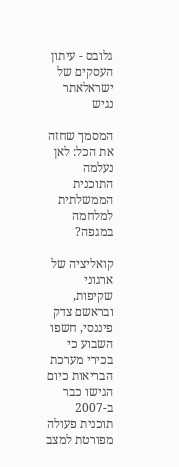גלובס - עיתון העסקים של ישראלאתר נגיש

המסמך שחזה את הכל: לאן נעלמה התוכנית הממשלתית למלחמה במגפה?

קואליציה של ארגוני שקיפות, ובראשם צדק פיננסי, חשפו השבוע כי בכירי מערכת הבריאות כיום הגישו כבר ב-2007 תוכנית פעולה מפורטת למצב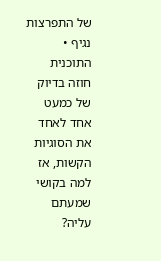של התפרצות נגיף • התוכנית חוזה בדיוק של כמעט אחד לאחד את הסוגיות הקשות, אז למה בקושי שמעתם עליה?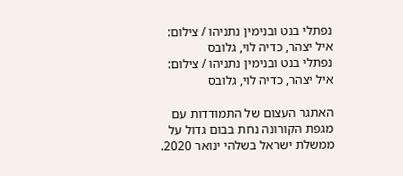נפתלי בנט ובנימין נתניהו / צילום: איל יצהר, כדיה לוי, גלובס
נפתלי בנט ובנימין נתניהו / צילום: איל יצהר, כדיה לוי, גלובס

האתגר העצום של התמודדות עם מגפת הקורונה נחת בבום גדול על ממשלת ישראל בשלהי ינואר 2020.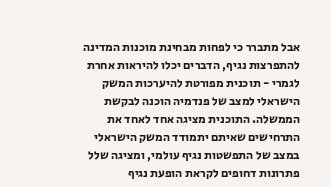אבל מתברר כי לפחות מבחינת מוכנות המדינה להתפרצות נגיף, הדברים יכלו להיראות אחרת לגמרי - תוכנית מפורטת להיערכות המשק הישראלי למצב של פנדמיה הוכנה לבקשת הממשלה. התוכנית מציגה אחד לאחד את התרחישים שאיתם יתמודד המשק הישראלי במצב של התפשטות נגיף עולמי, ומציגה שלל פתרונות דחופים לקראת הופעת נגיף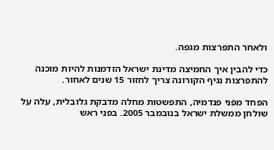ולאחר התפרצות מגפה.

כדי להבין איך החמיצה מדינת ישראל הזדמנות להיות מוכנה להתפרצות נגיף הקורונה צריך לחזור 15 שנים לאחור.

הפחד מפני פנדמיה, התפשטות מחלה מדבקת גלובלית, עלה על שולחן ממשלת ישראל בנובמבר 2005. בפני ראש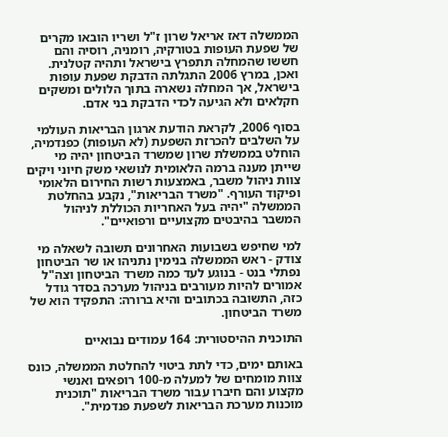הממשלה דאז אריאל שרון ז"ל ושריו הובאו מקרים של שפעת העופות בטורקיה, רומניה, רוסיה והם חששו שהמחלה תתפרץ בישראל ותהיה קטלנית. ואכן, במרץ 2006 התגלתה הדבקת שפעת עופות בישראל, אך המחלה נשארה בתוך הלולים ומשקים חקלאים ולא הגיעה לכדי הדבקת בני אדם.

בסוף 2006, לקראת הודעת ארגון הבריאות העולמי על השלבים להכרזת השפעת (לא העופות) כפנדמיה, הוחלט בממשלת שרון שמשרד הביטחון יהיה מי שייתן מענה ברמה הלאומית לנושאי משק חיוני ויקים צוות ניהול משבר, באמצעות רשות החירום הלאומי ופיקוד העורף. "משרד הבריאות", נקבע בהחלטת הממשלה "יהיה בעל האחריות הכוללת לניהול המשבר בהיבטים מקצועיים ורפואיים".

למי שחיפש בשבועות האחרונים תשובה לשאלה מי צודק - ראש הממשלה בנימין נתניהו או שר הביטחון נפתלי בנט - בנוגע לעד כמה משרד הביטחון וצה"ל אמורים להיות מעורבים בניהול מערכה בסדר גודל כזה, התשובה בכתובים והיא ברורה: התפקיד הוא של משרד הביטחון.

התוכנית ההיסטורית: 164 עמודים נבואיים

באותם ימים, כדי לתת ביטוי להחלטת הממשלה, כונס צוות מומחים של למעלה מ-100 רופאים ואנשי מקצוע והם חיברו עבור משרד הבריאות "תוכנית מוכנות מערכת הבריאות לשפעת פנדמית".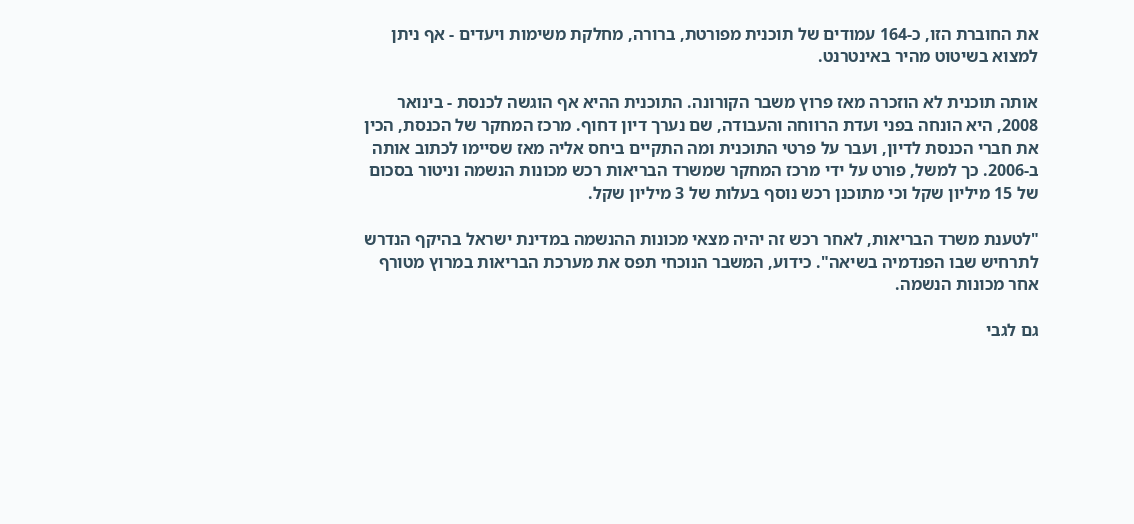את החוברת הזו, כ-164 עמודים של תוכנית מפורטת, ברורה, מחלקת משימות ויעדים - אף ניתן למצוא בשיטוט מהיר באינטרנט.

אותה תוכנית לא הוזכרה מאז פרוץ משבר הקורונה. התוכנית ההיא אף הוגשה לכנסת - בינואר 2008, היא הונחה בפני ועדת הרווחה והעבודה, שם נערך דיון דחוף. מרכז המחקר של הכנסת, הכין את חברי הכנסת לדיון, ועבר על פרטי התוכנית ומה התקיים ביחס אליה מאז שסיימו לכתוב אותה ב-2006. כך למשל, פורט על ידי מרכז המחקר שמשרד הבריאות רכש מכונות הנשמה וניטור בסכום של 15 מיליון שקל וכי מתוכנן רכש נוסף בעלות של 3 מיליון שקל.

"לטענת משרד הבריאות, לאחר רכש זה יהיה מצאי מכונות ההנשמה במדינת ישראל בהיקף הנדרש לתרחיש שבו הפנדמיה בשיאה". כידוע, המשבר הנוכחי תפס את מערכת הבריאות במרוץ מטורף אחר מכונות הנשמה.

גם לגבי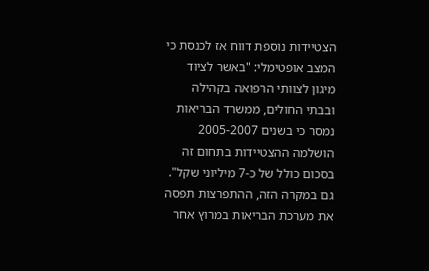הצטיידות נוספת דווח אז לכנסת כי המצב אופטימלי: "באשר לציוד מיגון לצוותי הרפואה בקהילה ובבתי החולים, ממשרד הבריאות נמסר כי בשנים 2005-2007 הושלמה ההצטיידות בתחום זה בסכום כולל של כ-7 מיליוני שקל". גם במקרה הזה, ההתפרצות תפסה את מערכת הבריאות במרוץ אחר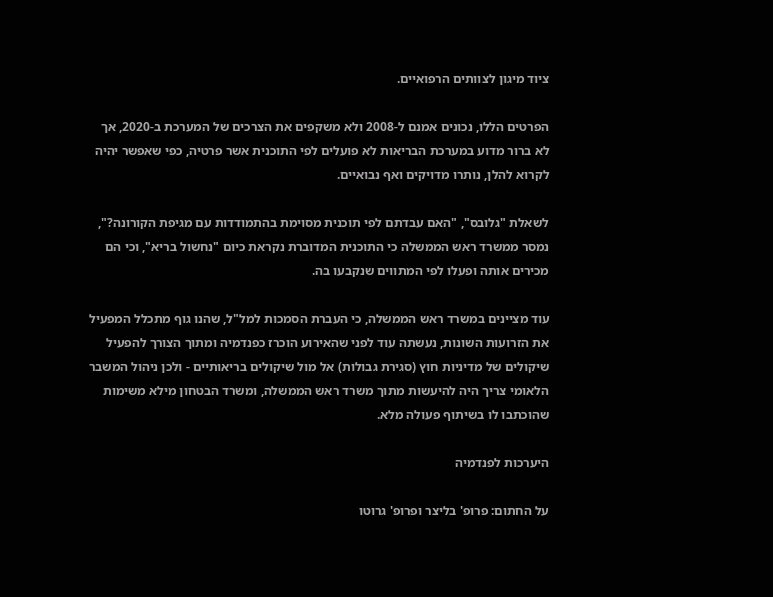ציוד מיגון לצוותים הרפואיים.

הפרטים הללו, נכונים אמנם ל-2008 ולא משקפים את הצרכים של המערכת ב-2020, אך לא ברור מדוע במערכת הבריאות לא פועלים לפי התוכנית אשר פרטיה, כפי שאפשר יהיה לקרוא להלן, נותרו מדויקים ואף נבואיים.

לשאלת "גלובס", "האם עבדתם לפי תוכנית מסוימת בהתמודדות עם מגיפת הקורונה?", נמסר ממשרד ראש הממשלה כי התוכנית המדוברת נקראת כיום "נחשול בריא", וכי הם מכירים אותה ופעלו לפי המתווים שנקבעו בה.

עוד מציינים במשרד ראש הממשלה, כי העברת הסמכות למל"ל, שהנו גוף מתכלל המפעיל את הזרועות השונות, נעשתה עוד לפני שהאירוע הוכרז כפנדמיה ומתוך הצורך להפעיל שיקולים של מדיניות חוץ (סגירת גבולות) אל מול שיקולים בריאותיים - ולכן ניהול המשבר הלאומי צריך היה להיעשות מתוך משרד ראש הממשלה, ומשרד הבטחון מילא משימות שהוכתבו לו בשיתוף פעולה מלא.

היערכות לפנדמיה

על החתום: פרופ' בליצר ופרופ' גרוטו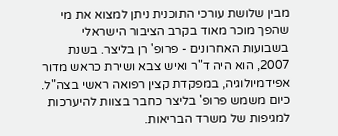מבין שלושת עורכי התוכנית ניתן למצוא את מי שהפך מוכר מאוד בקרב הציבור הישראלי בשבועות האחרונים - פרופ' רן בליצר. בשנת 2007, הוא היה ד"ר ואיש צבא ושירת כראש מדור אפידמיולוגיה, במפקדת קצין רפואה ראשי בצה"ל. כיום משמש פרופ' בליצר כחבר בצוות להיערכות למגיפות של משרד הבריאות.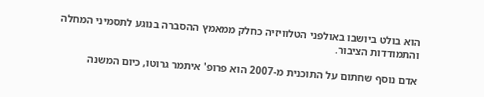הוא בולט ביושבו באולפני הטלוויזיה כחלק ממאמץ ההסברה בנוגע לתסמיני המחלה והתמודדות הציבור.

אדם נוסף שחתום על התוכנית מ-2007 הוא פרופ' איתמר גרוטו, כיום המשנה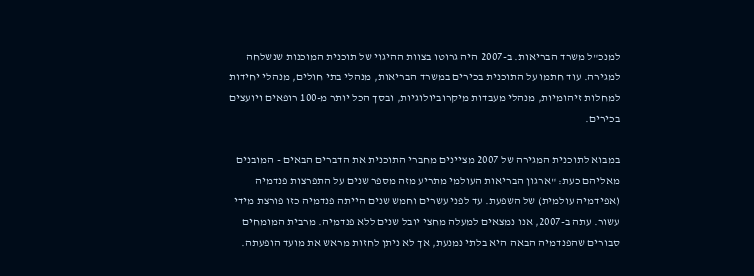למנכ"ל משרד הבריאות. ב-2007 היה גרוטו בצוות ההיגוי של תוכנית המוכנות שנשלחה למגירה. עוד חתמו על התוכנית בכירים במשרד הבריאות, מנהלי בתי חולים, מנהלי יחידות למחלות זיהומיות, מנהלי מעבדות מיקרוביולוגיות, ובסך הכל יותר מ-100 רופאים ויועצים בכירים.

במבוא לתוכנית המגירה של 2007 מציינים מחברי התוכנית את הדברים הבאים - המובנים מאליהם כעת: "ארגון הבריאות העולמי מתריע מזה מספר שנים על התפרצות פנדמיה (אפידמיה עולמית) של השפעת. עד לפני עשרים וחמש שנים הייתה פנדמיה כזו פורצת מידי עשור. עתה ב-2007, אנו נמצאים למעלה מחצי יובל שנים ללא פנדמיה. מרבית המומחים סבורים שהפנדמיה הבאה היא בלתי נמנעת, אך לא ניתן לחזות מראש את מועד הופעתה.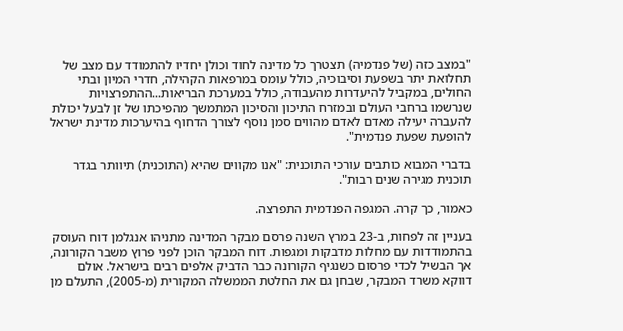"במצב כזה (של פנדמיה) תצטרך כל מדינה לחוד וכולן יחדיו להתמודד עם מצב של תחלואת יתר בשפעת וסיבוכיה, כולל עומס במרפאות הקהילה, חדרי המיון ובתי החולים, במקביל להיעדרות מהעבודה, כולל במערכת הבריאות...ההתפרצויות שנרשמו ברחבי העולם ובמזרח התיכון והסיכון המתמשך מהפיכתו של זן לבעל יכולת להעברה יעילה מאדם לאדם מהווים סמן נוסף לצורך הדחוף בהיערכות מדינת ישראל להופעת שפעת פנדמית".

בדברי המבוא כותבים עורכי התוכנית: "אנו מקווים שהיא (התוכנית) תיוותר בגדר תוכנית מגירה שנים רבות".

כאמור, כך קרה. המגפה הפנדמית התפרצה.

בעניין זה לפחות, ב-23 במרץ השנה פרסם מבקר המדינה מתניהו אנגלמן דוח העוסק בהתמודדות עם מחלות מדבקות ומגפות. דוח המבקר הוכן לפני פרוץ משבר הקורונה, אך הבשיל לכדי פרסום כשנגיף הקורונה כבר הדביק אלפים רבים בישראל. אולם דווקא משרד המבקר, שבחן גם את החלטת הממשלה המקורית (מ-2005), התעלם מן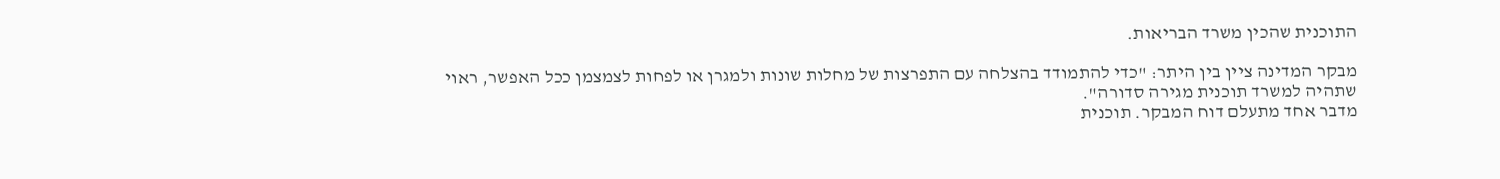התוכנית שהכין משרד הבריאות.

מבקר המדינה ציין בין היתר: "כדי להתמודד בהצלחה עם התפרצות של מחלות שונות ולמגרן או לפחות לצמצמן ככל האפשר, ראוי שתהיה למשרד תוכנית מגירה סדורה".
מדבר אחד מתעלם דוח המבקר. תוכנית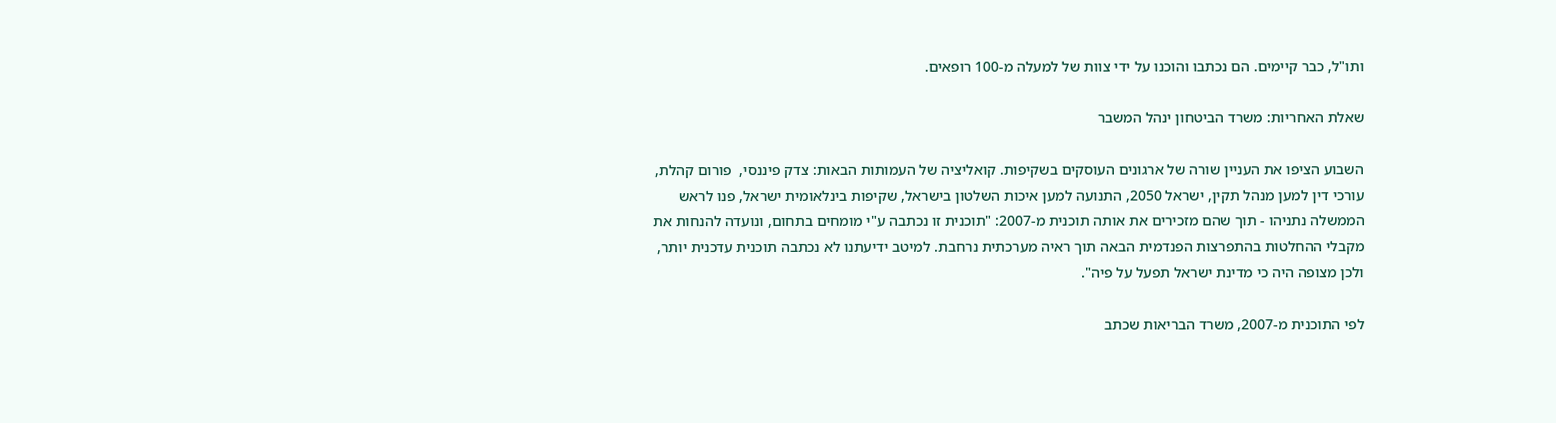ותו"ל, כבר קיימים. הם נכתבו והוכנו על ידי צוות של למעלה מ-100 רופאים.

שאלת האחריות: משרד הביטחון ינהל המשבר

השבוע הציפו את העניין שורה של ארגונים העוסקים בשקיפות. קואליציה של העמותות הבאות: צדק פיננסי,  פורום קהלת, עורכי דין למען מנהל תקין, ישראל 2050, התנועה למען איכות השלטון בישראל, שקיפות בינלאומית ישראל, פנו לראש הממשלה נתניהו - תוך שהם מזכירים את אותה תוכנית מ-2007: "תוכנית זו נכתבה ע"י מומחים בתחום, ונועדה להנחות את מקבלי ההחלטות בהתפרצות הפנדמית הבאה תוך ראיה מערכתית נרחבת. למיטב ידיעתנו לא נכתבה תוכנית עדכנית יותר, ולכן מצופה היה כי מדינת ישראל תפעל על פיה".

לפי התוכנית מ-2007, משרד הבריאות שכתב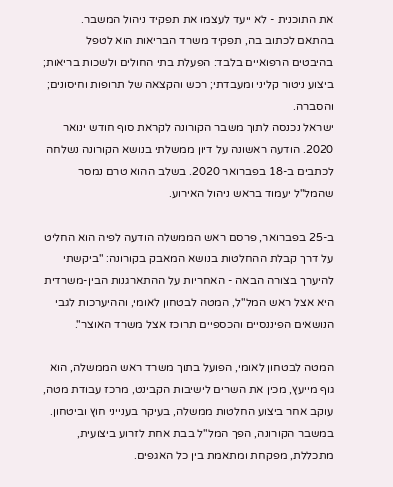את התוכנית - לא ייעד לעצמו את תפקיד ניהול המשבר. בהתאם לכתוב בה, תפקיד משרד הבריאות הוא לטפל בהיבטים הרפואיים בלבד: הפעלת בתי החולים ולשכות בריאות; ביצוע ניטור קליני ומעבדתי; רכש והקצאה של תרופות וחיסונים; והסברה.
ישראל נכנסה לתוך משבר הקורונה לקראת סוף חודש ינואר 2020. הודעה ראשונה על דיון ממשלתי בנושא הקורונה נשלחה לכתבים ב-18 בפברואר 2020. בשלב ההוא טרם נמסר שהמל"ל יעמוד בראש ניהול האירוע.

ב-25 בפברואר, פרסם ראש הממשלה הודעה לפיה הוא החליט על דרך קבלת ההחלטות בנושא המאבק בקורונה: "ביקשתי להיערך בצורה הבאה - האחריות על ההתארגנות הבין-משרדית היא אצל ראש המל"ל, המטה לבטחון לאומי, וההיערכות לגבי הנושאים הפיננסיים והכספיים תרוכז אצל משרד האוצר".

המטה לבטחון לאומי, הפועל בתוך משרד ראש הממשלה, הוא גוף מייעץ, מכין את השרים לישיבות הקבינט, מרכז עבודת מטה, עוקב אחר ביצוע החלטות ממשלה, בעיקר בענייני חוץ וביטחון. במשבר הקורונה, הפך המל"ל בבת אחת לזרוע ביצועית, מתכללת, מפקחת ומתאמת בין כל האגפים.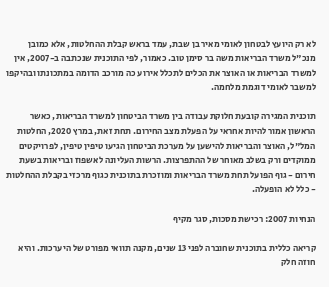לא רק היועץ לבטחון לאומי מאיר בן שבת, עמד בראש קבלת ההחלטות, אלא כמובן מנכ"ל משרד הבריאות משה בר סימן טוב. כאמור, לפי התוכנית שנכתבה ב-2007, אין למשרד הבריאות או האוצר את הכלים לתכלל אירוע כה מורכב הדומה במתכונתו ובהיקפו למשבר לאומי דוגמת מלחמה.

תוכנית המגירה קובעת חלוקת עבודה בין משרד הביטחון למשרד הבריאות, כאשר הראשון אמור להיות אחראי על הפעלת מצב החירום. תחת זאת, במרץ 2020, החלטות המל"ל, האוצר והבריאות להישען על מערכת הביטחון הגיעו טיפין טיפין, לפרויקטים ממוקדים ורק בשלב מאוחר של ההתפרצות. הרשות העליונה לאשפוז ובריאות בשעת חירום - גוף הפועל תחת משרד הבריאות ומוזכרת בתוכנית כגוף מרכזי בקבלת ההחלטות - כלל לא הופעלה.

הנחיות 2007: רכישת מסכות, סגר מקיף

קריאה כללית בתוכנית שחוברה לפני 13 שנים, מקנה תוואי מפורט של היערכות. והיא חוזה חלק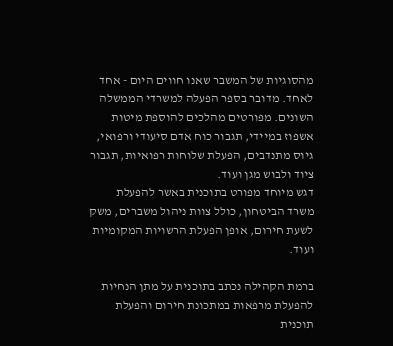מהסוגיות של המשבר שאנו חווים היום - אחד לאחד. מדובר בספר הפעלה למשרדי הממשלה השונים. מפורטים מהלכים להוספת מיטות אשפוז במיידי, תגבור כוח אדם סיעודי ורפואי, גיוס מתנדבים, הפעלת שלוחות רפואיות, תגבור ציוד ולבוש מגן ועוד.
דגש מיוחד מפורט בתוכנית באשר להפעלת משרד הביטחון, כולל צוות ניהול משברים, משק לשעת חירום, אופן הפעלת הרשויות המקומיות ועוד.

ברמת הקהילה נכתב בתוכנית על מתן הנחיות להפעלת מרפאות במתכונת חירום והפעלת תוכנית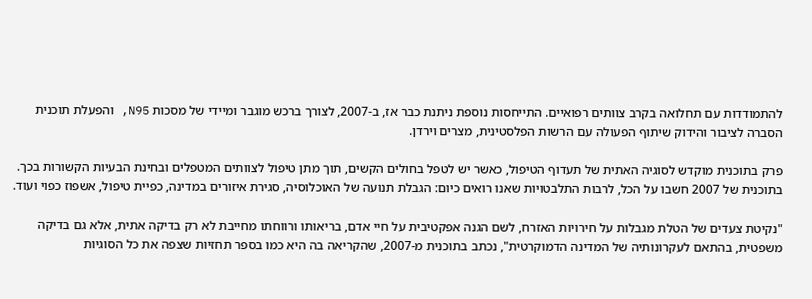להתמודדות עם תחלואה בקרב צוותים רפואיים. התייחסות נוספת ניתנת כבר אז, ב-2007, לצורך ברכש מוגבר ומיידי של מסכות N95, והפעלת תוכנית הסברה לציבור והידוק שיתוף הפעולה עם הרשות הפלסטינית, מצרים וירדן.

פרק בתוכנית מוקדש לסוגיה האתית של תעדוף הטיפול, כאשר יש לטפל בחולים הקשים, תוך מתן טיפול לצוותים המטפלים ובחינת הבעיות הקשורות בכך. בתוכנית של 2007 חשבו על הכל, לרבות התלבטויות שאנו רואים כיום: הגבלת תנועה של האוכלוסיה, סגירת איזורים במדינה, כפיית טיפול, אשפוז כפוי ועוד.

"נקיטת צעדים של הטלת מגבלות על חירויות האזרח, לשם הגנה אפקטיבית על חיי אדם, בריאותו ורווחתו מחייבת לא רק בדיקה אתית, אלא גם בדיקה משפטית, בהתאם לעקרונותיה של המדינה הדמוקרטית", נכתב בתוכנית מ-2007, שהקריאה בה היא כמו בספר תחזיות שצפה את כל הסוגיות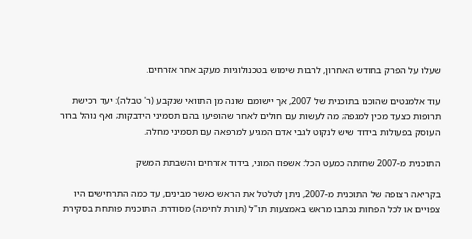שעלו על הפרק בחודש האחרון, לרבות שימוש בטכנולוגיות מעקב אחר אזרחים.

עוד אלמנטים שהוכנו בתוכנית של 2007, אך יישומם שונה מן התוואי שנקבע (ר' טבלה): יעד רכישת תרופות כצעד מכין למגפה; מה לעשות עם חולים לאחר שהופיעו בהם תסמיני הידבקות; ואף נוהל ברור העוסק בפעולות בידוד שיש לנקוט לגבי אדם המגיע למרפאה עם תסמיני מחלה.

התוכנית מ-2007 שחזתה כמעט הכל: אשפוז המוני, בידוד אזרחים והשבתת המשק

בקריאה רצופה של התוכנית מ-2007, ניתן לטלטל את הראש כאשר מבינים, עד כמה התרחישים היו צפויים או לכל הפחות נכתבו מראש באמצעות תו"ל (תורת לחימה) מסודרת. התוכנית פותחת בסקירת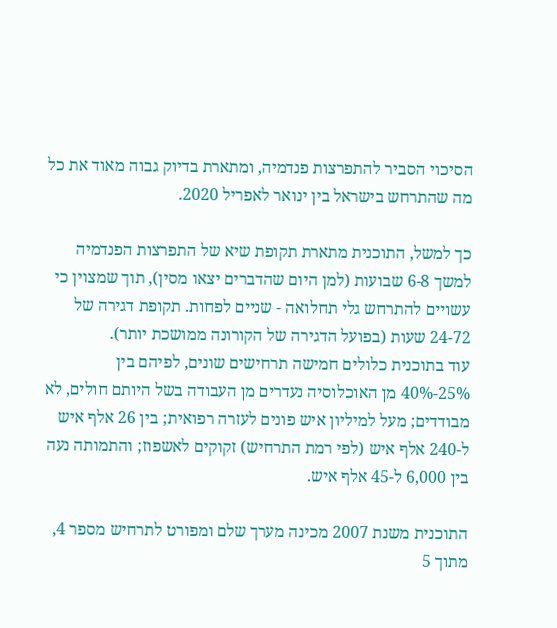הסיכוי הסביר להתפרצות פנדמיה, ומתארת בדיוק גבוה מאוד את כל מה שהתרחש בישראל בין ינואר לאפריל 2020.

כך למשל, התוכנית מתארת תקופת שיא של התפרצות הפנדמיה למשך 6-8 שבועות (למן היום שהדברים יצאו מסין), תוך שמצוין כי עשויים להתרחש גלי תחלואה - שניים לפחות. תקופת דגירה של 24-72 שעות (בפועל הדגירה של הקורונה ממושכת יותר).
עוד בתוכנית כלולים חמישה תרחישים שונים, לפיהם בין 25%-40% מן האוכלוסיה נעדרים מן העבודה בשל היותם חולים, לא מבודדים; מעל למיליון איש פונים לעזרה רפואית; בין 26 אלף איש ל-240 אלף איש (לפי רמת התרחיש) זקוקים לאשפוז; והתמותה נעה בין 6,000 ל-45 אלף איש.

התוכנית משנת 2007 מכינה מערך שלם ומפורט לתרחיש מספר 4, מתוך 5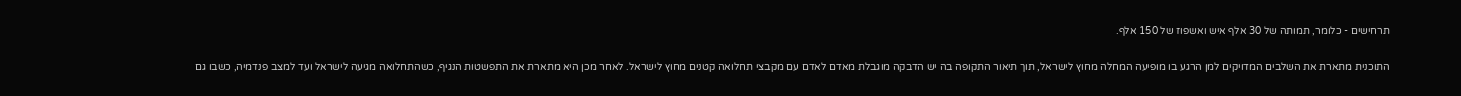תרחישים - כלומר, תמותה של 30 אלף איש ואשפוז של 150 אלף.

התוכנית מתארת את השלבים המדויקים למן הרגע בו מופיעה המחלה מחוץ לישראל, תוך תיאור התקופה בה יש הדבקה מוגבלת מאדם לאדם עם מקבצי תחלואה קטנים מחוץ לישראל. לאחר מכן היא מתארת את התפשטות הנגיף, כשהתחלואה מגיעה לישראל ועד למצב פנדמיה, כשבו גם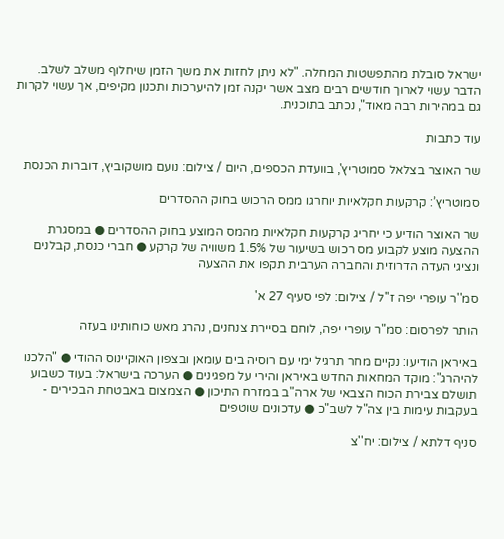ישראל סובלת מהתפשטות המחלה. "לא ניתן לחזות את משך הזמן שיחלוף משלב לשלב. הדבר עשוי לארוך חודשים רבים מצב אשר יקנה זמן להיערכות ותכנון מקיפים, אך עשוי לקרות גם במהירות רבה מאוד", נכתב בתוכנית.

עוד כתבות

שר האוצר בצלאל סמוטריץ', בוועדת הכספים, היום / צילום: נועם מושקוביץ, דוברות הכנסת

סמוטריץ’: קרקעות חקלאיות יוחרגו ממס הרכוש בחוק ההסדרים

שר האוצר הודיע כי יחריג קרקעות חקלאיות מהמס המוצע בחוק ההסדרים ● במסגרת ההצעה מוצע לקבוע מס רכוש בשיעור של 1.5% משוויה של קרקע ● חברי כנסת, קבלנים ונציגי העדה הדרוזית והחברה הערבית תקפו את ההצעה

סמ''ר עופרי יפה ז''ל / צילום: לפי סעיף 27 א'

הותר לפרסום: סמ"ר עופרי יפה, לוחם בסיירת צנחנים, נהרג מאש כוחותינו בעזה

באיראן הודיעו: נקיים מחר תרגיל ימי עם רוסיה בים עומאן ובצפון האוקיינוס ההודי ● "הלכנו להיהרג": מוקד המחאות החדש באיראן והירי על מפגינים ● הערכה בישראל: בעוד כשבוע תושלם צבירת הכוח הצבאי של ארה"ב במזרח התיכון ● הצמצום באבטחת הבכירים - בעקבות עימות בין צה"ל לשב"כ ● עדכונים שוטפים

סניף דלתא / צילום: יח''צ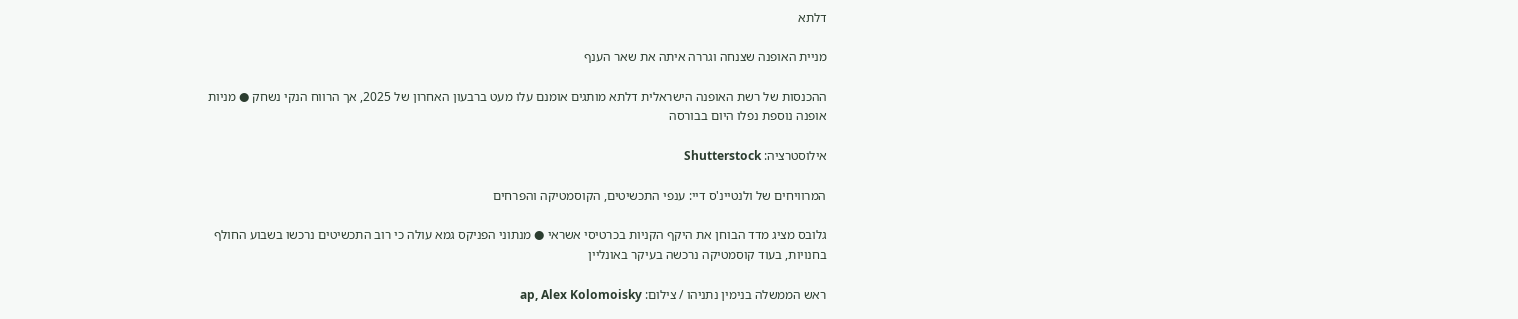דלתא

מניית האופנה שצנחה וגררה איתה את שאר הענף

ההכנסות של רשת האופנה הישראלית דלתא מותגים אומנם עלו מעט ברבעון האחרון של 2025, אך הרווח הנקי נשחק ● מניות אופנה נוספת נפלו היום בבורסה

אילוסטרציה: Shutterstock

המרוויחים של ולנטיינ'ס דיי: ענפי התכשיטים, הקוסמטיקה והפרחים

גלובס מציג מדד הבוחן את היקף הקניות בכרטיסי אשראי ● מנתוני הפניקס גמא עולה כי רוב התכשיטים נרכשו בשבוע החולף בחנויות, בעוד קוסמטיקה נרכשה בעיקר באונליין

ראש הממשלה בנימין נתניהו / צילום: ap, Alex Kolomoisky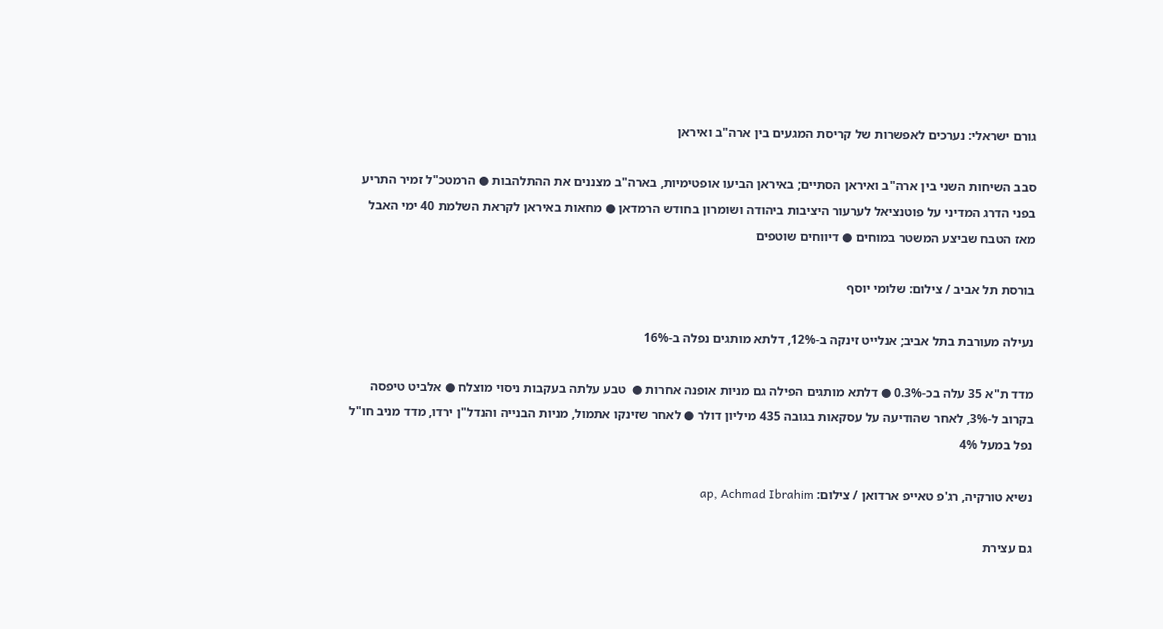גורם ישראלי: נערכים לאפשרות של קריסת המגעים בין ארה"ב ואיראן

סבב השיחות השני בין ארה"ב ואיראן הסתיים; באיראן הביעו אופטימיות, בארה"ב מצננים את ההתלהבות ● הרמטכ"ל זמיר התריע בפני הדרג המדיני על פוטנציאל לערעור היציבות ביהודה ושומרון בחודש הרמדאן ● מחאות באיראן לקראת השלמת 40 ימי האבל מאז הטבח שביצע המשטר במוחים ● דיווחים שוטפים

בורסת תל אביב / צילום: שלומי יוסף

נעילה מעורבת בתל אביב; אנלייט זינקה ב-12%, דלתא מותגים נפלה ב-16%

מדד ת"א 35 עלה בכ-0.3% ● דלתא מותגים הפילה גם מניות אופנה אחרות ●  טבע עלתה בעקבות ניסוי מוצלח ● אלביט טיפסה בקרוב ל-3%, לאחר שהודיעה על עסקאות בגובה 435 מיליון דולר ● לאחר שזינקו אתמול, מניות הבנייה והנדל"ן ירדו, מדד מניב חו"ל נפל במעל 4%

נשיא טורקיה, רג'פ טאייפ ארדואן / צילום: ap, Achmad Ibrahim

גם עצירת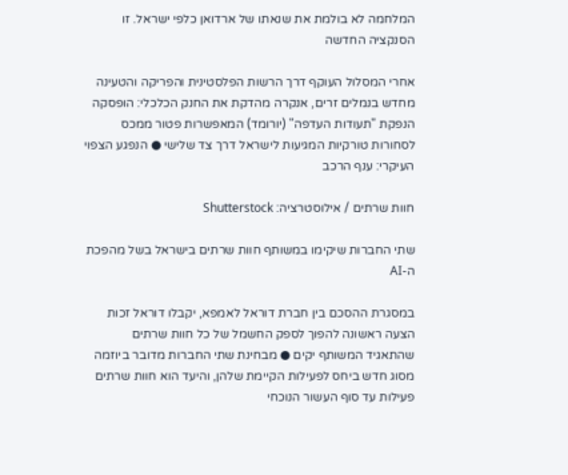המלחמה לא בולמת את שנאתו של ארדואן כלפי ישראל. זו הסנקציה החדשה

אחרי המסלול העוקף דרך הרשות הפלסטינית והפריקה והטעינה מחדש בנמלים זרים, אנקרה מהדקת את החנק הכלכלי: הופסקה הנפקת "תעודות העדפה" (יורומד) המאפשרות פטור ממכס לסחורות טורקיות המגיעות לישראל דרך צד שלישי ● הנפגע הצפוי העיקרי: ענף הרכב

חוות שרתים / אילוסטרציה: Shutterstock

שתי החברות שיקימו במשותף חוות שרתים בישראל בשל מהפכת ה-AI

במסגרת ההסכם בין חברת דוראל לאמפא, יקבלו דוראל זכות הצעה ראשונה להפוך לספק החשמל של כל חוות שרתים שהתאגיד המשותף יקים ● מבחינת שתי החברות מדובר ביוזמה מסוג חדש ביחס לפעילות הקיימת שלהן, והיעד הוא חוות שרתים פעילות עד סוף העשור הנוכחי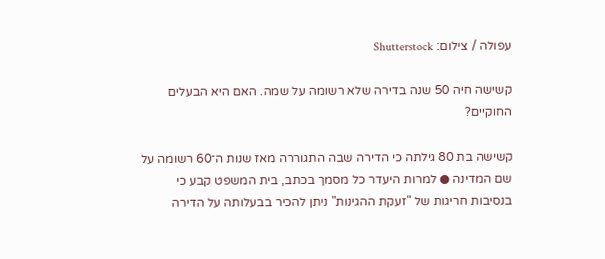עפולה / צילום: Shutterstock

קשישה חיה 50 שנה בדירה שלא רשומה על שמה. האם היא הבעלים החוקיים?

קשישה בת 80 גילתה כי הדירה שבה התגוררה מאז שנות ה־60 רשומה על שם המדינה ● למרות היעדר כל מסמך בכתב, בית המשפט קבע כי בנסיבות חריגות של "זעקת ההגינות" ניתן להכיר בבעלותה על הדירה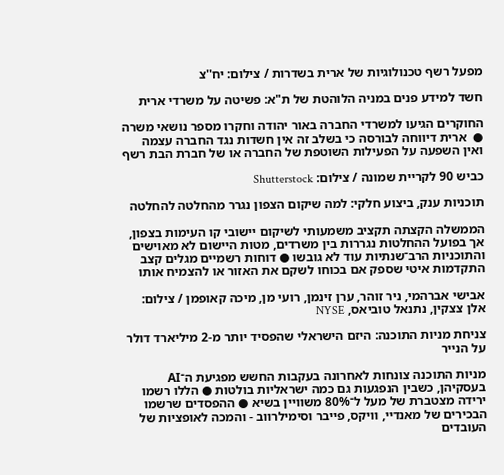מפעל רשף טכנולוגיות של ארית בשדרות / צילום: יח''צ

חשד למידע פנים במניה הלוהטת של ת"א: פשיטה על משרדי ארית

החוקרים הגיעו למשרדי החברה באור יהודה וחקרו מספר נושאי משרה ●  ארית דיווחה לבורסה כי בשלב זה אין חשדות נגד החברה עצמה ואין השפעה על הפעילות השוטפת של החברה או של חברת הבת רשף

כביש 90 לקריית שמונה / צילום: Shutterstock

תוכניות ענק, ביצוע חלקי: למה שיקום הצפון נגרר מהחלטה להחלטה

הממשלה הקצתה תקציב משמעותי לשיקום יישובי קו העימות בצפון, אך בפועל ההחלטות נגררות בין משרדים, מטות היישום לא מאוישים והתוכניות הרב־שנתיות עוד לא גובשו ● דוחות רשמיים מגלים קצב התקדמות איטי שספק אם בכוחו לשקם את האזור או להצמיח אותו

אבישי אברהמי, ניר זוהר, ערן זינמן, רועי מן, מיכה קאופמן / צילום: אלן צצקין, נתנאל טוביאס, NYSE

צניחת מניות התוכנה: היזם הישראלי שהפסיד יותר מ-2 מיליארד דולר על הנייר

מניות התוכנה צונחות לאחרונה בעקבות החשש מפגיעת ה־AI בעסקיהן, כשבין הנפגעות גם כמה ישראליות בולטות ● הללו רשמו ירידה מצטברת של מעל ל־80% משוויין בשיא ● ההפסדים שרשמו הבכירים של מאנדיי, וויקס, פייבר וסימילרווב - והמכה לאופציות של העובדים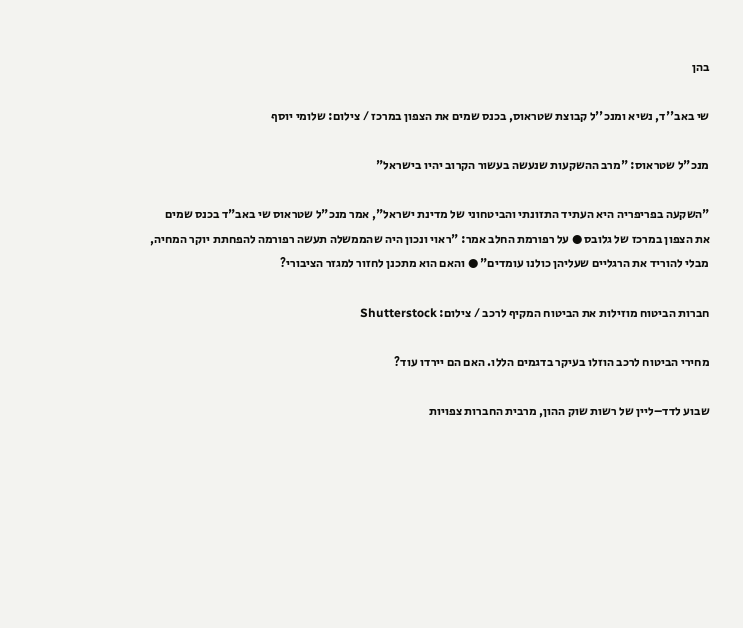בהן

שי באב''ד, נשיא ומנכ''ל קבוצת שטראוס, בכנס שמים את הצפון במרכז / צילום: שלומי יוסף

מנכ"ל שטראוס: "מרב ההשקעות שנעשה בעשור הקרוב יהיו בישראל"

"השקעה בפריפריה היא העתיד התזונתי והביטחוני של מדינת ישראל", אמר מנכ"ל שטראוס שי באב"ד בכנס שמים את הצפון במרכז של גלובס ● על רפורמת החלב אמר: "ראוי ונכון היה שהממשלה תעשה רפורמה להפחתת יוקר המחיה, מבלי להוריד את הרגליים שעליהן כולנו עומדים" ● והאם הוא מתכנן לחזור למגזר הציבורי?

חברות הביטוח מוזילות את הביטוח המקיף לרכב / צילום: Shutterstock

מחירי הביטוח לרכב הוזלו בעיקר בדגמים הללו. האם הם יירדו עוד?

שבוע לדד–ליין של רשות שוק ההון, מרבית החברות צפויות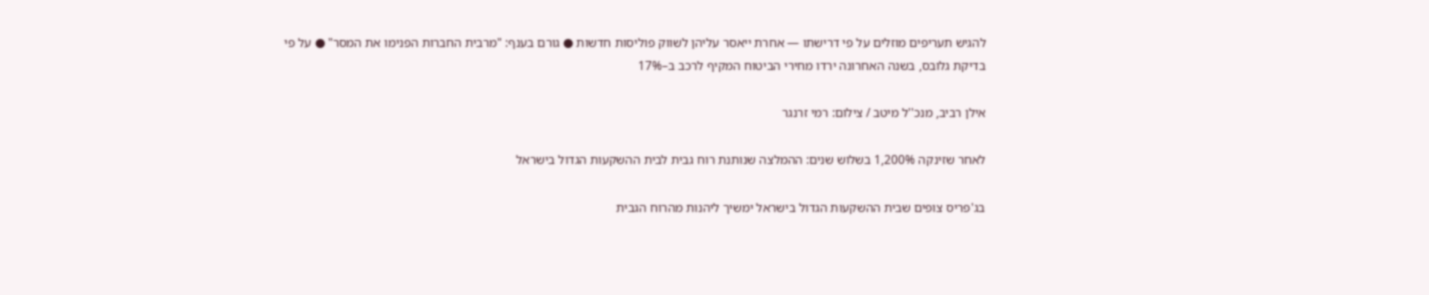להגיש תעריפים מוזלים על פי דרישתו — אחרת ייאסר עליהן לשווק פוליסות חדשות ● גורם בענף: "מרבית החברות הפנימו את המסר" ● על פי בדיקת גלובס, בשנה האחרונה ירדו מחירי הביטוח המקיף לרכב ב–17%

אילן רביב, מנכ''ל מיטב / צילום: רמי זרנגר

לאחר שזינקה 1,200% בשלוש שנים: ההמלצה שנותנת רוח גבית לבית ההשקעות הגדול בישראל

בג'פריס צופים שבית ההשקעות הגדול בישראל ימשיך ליהנות מהרוח הגבית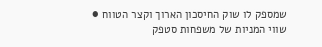שמספק לו שוק החיסכון הארוך וקצר הטווח ● שווי המניות של משפחות סטפק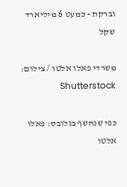וברקת - כמעט 6 מיליארד שקל

משרדי פאלו אלטו / צילום: Shutterstock

כפי שנחשף בגלובס: פאלו אלטו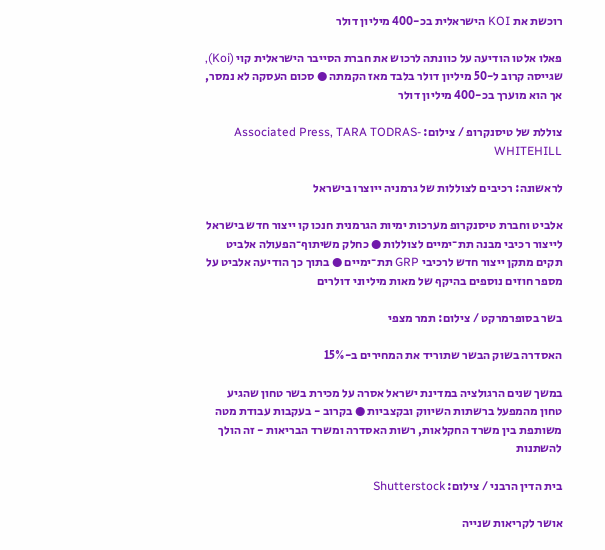רוכשת את KOI הישראלית בכ-400 מיליון דולר

פאלו אלטו הודיעה על כוונתה לרכוש את חברת הסייבר הישראלית קוי (Koi), שגייסה קרוב ל-50 מיליון דולר בלבד מאז הקמתה ● סכום העסקה לא נמסר, אך הוא מוערך בכ-400 מיליון דולר

צוללת של טיסנקרופ / צילום: Associated Press, TARA TODRAS-WHITEHILL

לראשונה: רכיבים לצוללות של גרמניה ייוצרו בישראל

אלביט וחברת טיסנקרופ מערכות ימיות הגרמנית חנכו קו ייצור חדש בישראל לייצור רכיבי מבנה תת־ימיים לצוללות ● כחלק משיתוף־הפעולה אלביט תקים מתקן ייצור חדש לרכיבי GRP תת־ימיים ● בתוך כך הודיעה אלביט על מספר חוזים נוספים בהיקף של מאות מיליוני דולרים

בשר בסופרמרקט / צילום: תמר מצפי

האסדרה בשוק הבשר שתוריד את המחירים ב-15%

במשך שנים הרגולציה במדינת ישראל אסרה על מכירת בשר טחון שהגיע טחון מהמפעל ברשתות השיווק ובקצביות ● בקרוב - בעקבות עבודת מטה משותפת בין משרד החקלאות, רשות האסדרה ומשרד הבריאות - זה הולך להשתנות

בית הדין הרבני / צילום: Shutterstock

אושר לקריאות שנייה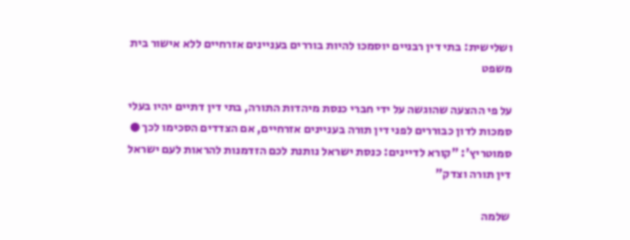ושלישית: בתי דין רבניים יוסמכו להיות בוררים בעניינים אזרחיים ללא אישור בית משפט

על פי ההצעה שהוגשה על ידי חברי כנסת מיהדות התורה, בתי דין דתיים יהיו בעלי סמכות לדון כבוררים לפני דין תורה בעניינים אזרחיים, אם הצדדים הסכימו לכך ● סמוטריץ': "קורא לדיינים: כנסת ישראל נותנת לכם הזדמנות להראות לעם ישראל דין תורה וצדק"

שלמה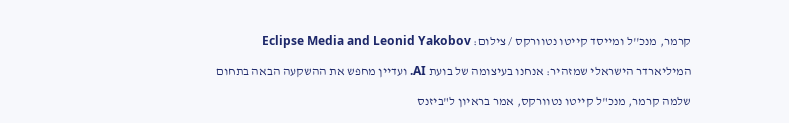קרמר, מנכ''ל ומייסד קייטו נטוורקס / צילום: Eclipse Media and Leonid Yakobov

המיליארדר הישראלי שמזהיר: אנחנו בעיצומה של בועת AI. ועדיין מחפש את ההשקעה הבאה בתחום

שלמה קרמר, מנכ"ל קייטו נטוורקס, אמר בראיון ל"ביזנס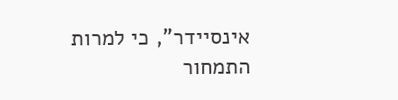אינסיידר", כי למרות התמחור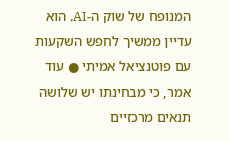המנופח של שוק ה-AI, הוא עדיין ממשיך לחפש השקעות עם פוטנציאל אמיתי ● עוד אמר, כי מבחינתו יש שלושה תנאים מרכזיים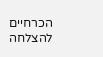הכרחיים להצלחה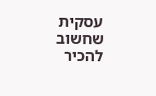עסקית שחשוב להכיר